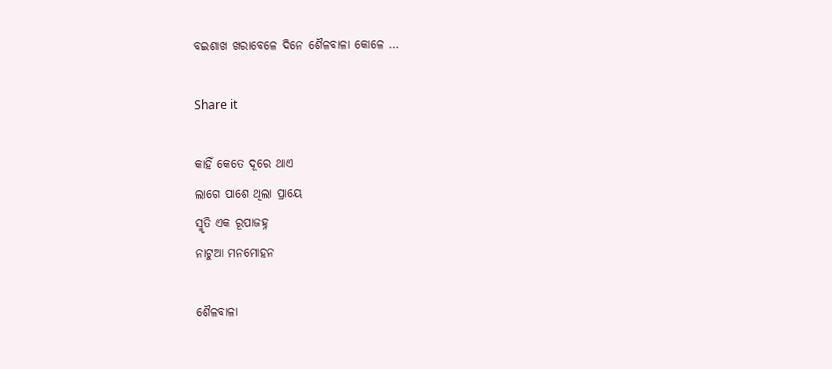ବଇଶାଖ ଖରାବେଳେ ଦିନେ ଶୈଳବାଳା କୋଳେ …

Share it

କାହିଁ କେତେ ଦୂରେ ଥାଏ
ଲାଗେ ପାଶେ ଥିଲା ପ୍ରାୟେ
ସ୍ମୃତି ଏକ ରୂପାଜହ୍ନ
ନାଟୁଆ ମନମୋହନ

ଶୈଳବାଳା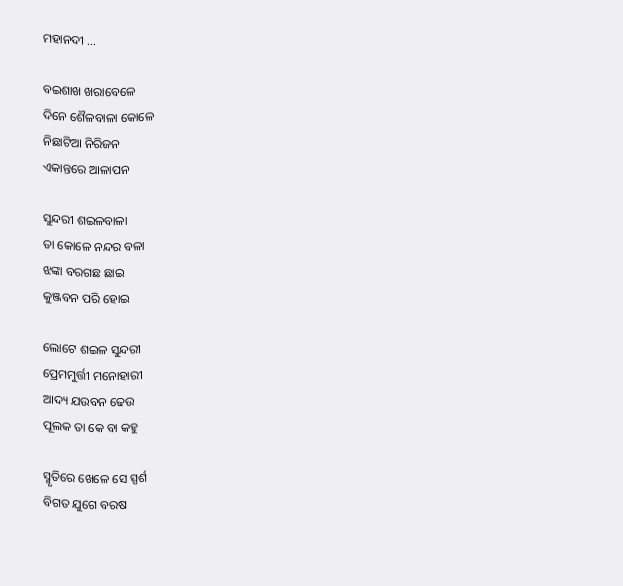ମହାନଦୀ …

ବଇଶାଖ ଖରାବେଳେ
ଦିନେ ଶୈଳବାଳା କୋଳେ
ନିଛାଟିଆ ନିରିଜନ
ଏକାନ୍ତରେ ଆଳାପନ

ସୁନ୍ଦରୀ ଶଇଳବାଳା
ତା କୋଳେ ନନ୍ଦର ବଳା
ଝଙ୍କା ବରଗଛ ଛାଇ
କୁଞ୍ଜବନ ପରି ହୋଇ

ଲୋଟେ ଶଇଳ ସୁନ୍ଦରୀ
ପ୍ରେମମୁର୍ତ୍ତୀ ମନୋହାରୀ
ଆଦ୍ୟ ଯଉବନ ଢେଉ
ପୂଲକ ତା କେ ବା କହୁ

ସ୍ମୃତିରେ ଖେଳେ ସେ ସ୍ପର୍ଶ
ବିଗତ ଯୁଗେ ବରଷ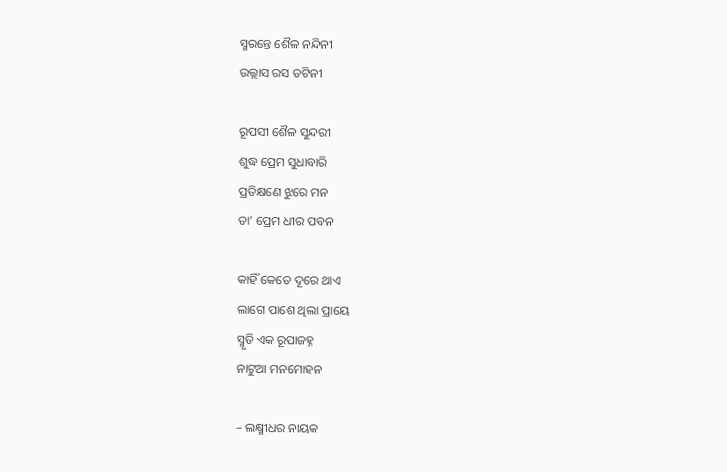ସ୍ମରନ୍ତେ ଶୈଳ ନନ୍ଦିନୀ
ଉଲ୍ଲାସ ରସ ତଟିନୀ

ରୂପସୀ ଶୈଳ ସୁନ୍ଦରୀ
ଶୁଦ୍ଧ ପ୍ରେମ ସୁଧାବାରି
ପ୍ରତିକ୍ଷଣେ ଝୁରେ ମନ
ତା’ ପ୍ରେମ ଧୀର ପବନ

କାହିଁ କେତେ ଦୂରେ ଥାଏ
ଲାଗେ ପାଶେ ଥିଲା ପ୍ରାୟେ
ସ୍ମୃତି ଏକ ରୂପାଜହ୍ନ
ନାଟୁଆ ମନମୋହନ

– ଲକ୍ଷ୍ମୀଧର ନାୟକ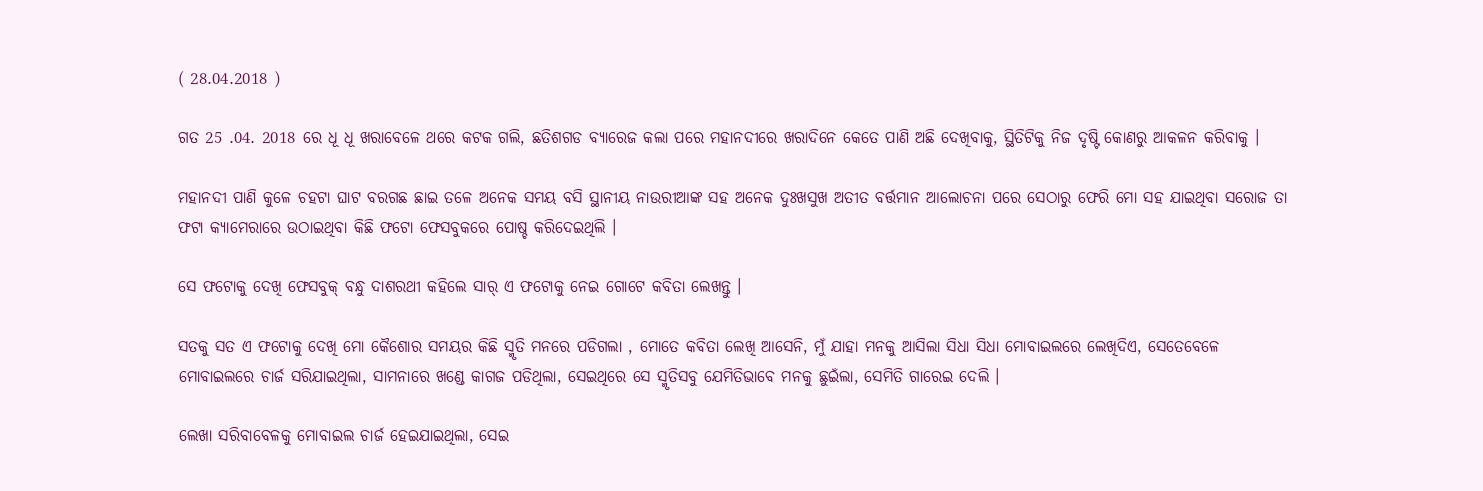( 28.04.2018 )

ଗତ 25 .04. 2018 ରେ ଧୂ ଧୂ ଖରାବେଳେ ଥରେ କଟକ ଗଲି, ଛତିଶଗଡ ବ୍ୟାରେଜ କଲା ପରେ ମହାନଦୀରେ ଖରାଦିନେ କେତେ ପାଣି ଅଛି ଦେଖିବାକୁ, ସ୍ଥିତିଟିକୁ ନିଜ ଦୃଷ୍ଟି କୋଣରୁ ଆକଳନ କରିବାକୁ ।

ମହାନଦୀ ପାଣି କୁଳେ ଚହଟା ଘାଟ ବରଗଛ ଛାଇ ତଳେ ଅନେକ ସମୟ ବସି ସ୍ଥାନୀୟ ନାଉରୀଆଙ୍କ ସହ ଅନେକ ଦୁଃଖସୁଖ ଅତୀତ ବର୍ତ୍ତମାନ ଆଲୋଚନା ପରେ ସେଠାରୁ ଫେରି ମୋ ସହ ଯାଇଥିବା ସରୋଜ ତା ଫଟା କ୍ୟାମେରାରେ ଉଠାଇଥିବା କିଛି ଫଟୋ ଫେସବୁକରେ ପୋଷ୍ଚ କରିଦେଇଥିଲି ।

ସେ ଫଟୋକୁ ଦେଖି ଫେସବୁକ୍ ବନ୍ଧୁ ଦାଶରଥୀ କହିଲେ ସାର୍ ଏ ଫଟୋକୁ ନେଇ ଗୋଟେ କବିତା ଲେଖନ୍ତୁ ।

ସତକୁ ସତ ଏ ଫଟୋକୁ ଦେଖି ମୋ କୈଶୋର ସମୟର କିଛି ସ୍ମୃତି ମନରେ ପଡିଗଲା , ମୋତେ କବିତା ଲେଖି ଆସେନି, ମୁଁ ଯାହା ମନକୁ ଆସିଲା ସିଧା ସିଧା ମୋବାଇଲରେ ଲେଖିଦିଏ, ସେତେବେଳେ ମୋବାଇଲରେ ଚାର୍ଜ ସରିଯାଇଥିଲା, ସାମନାରେ ଖଣ୍ଡେ କାଗଜ ପଡିଥିଲା, ସେଇଥିରେ ସେ ସ୍ମୃତିସବୁ ଯେମିତିଭାବେ ମନକୁ ଛୁଇଁଲା, ସେମିତି ଗାରେଇ ଦେଲି ।

ଲେଖା ସରିବାବେଳକୁ ମୋବାଇଲ ଚାର୍ଜ ହେଇଯାଇଥିଲା, ସେଇ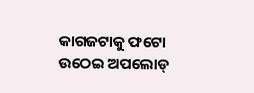କାଗଜଟାକୁ ଫଟୋ ଉଠେଇ ଅପଲୋଡ୍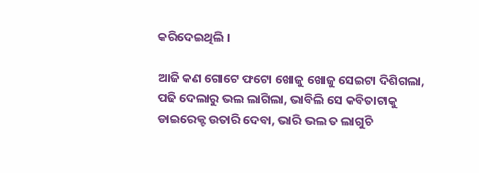କରିଦେଇଥିଲି ।

ଆଜି କଣ ଗୋଟେ ଫଟୋ ଖୋଜୁ ଖୋଜୁ ସେଇଟା ଦିଶିଗଲା, ପଢି ଦେଲାରୁ ଭଲ ଲାଗିଲା, ଭାବିଲି ସେ କବିତାଟାକୁ ଡାଇରେକ୍ଟ ଉତାରି ଦେବା, ଭାରି ଭଲ ତ ଲାଗୁଚି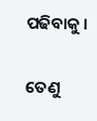ପଢିବାକୁ ।

ତେଣୁ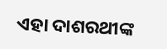ଏହା ଦାଶରଥୀଙ୍କ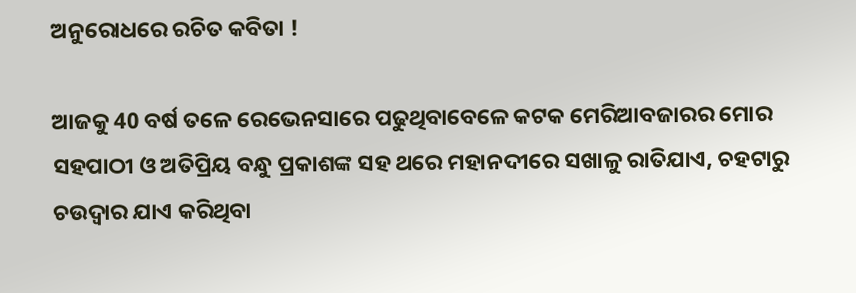ଅନୁରୋଧରେ ରଚିତ କବିତା !

ଆଜକୁ 40 ବର୍ଷ ତଳେ ରେଭେନସାରେ ପଢୁଥିବାବେଳେ କଟକ ମେରିଆବଜାରର ମୋର ସହପାଠୀ ଓ ଅତିପ୍ରିୟ ବନ୍ଧୁ ପ୍ରକାଶଙ୍କ ସହ ଥରେ ମହାନଦୀରେ ସଖାଳୁ ରାତିଯାଏ, ଚହଟାରୁ ଚଉଦ୍ୱାର ଯାଏ କରିଥିବା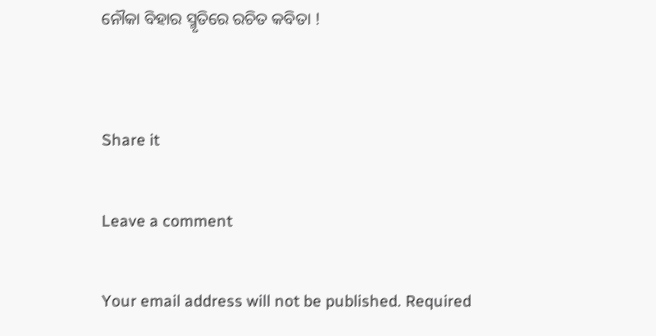ନୌକା ବିହାର ସ୍ମୃତିରେ ରଚିତ କବିତା !


Share it

Leave a comment

Your email address will not be published. Required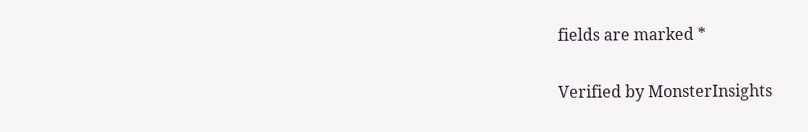fields are marked *

Verified by MonsterInsights